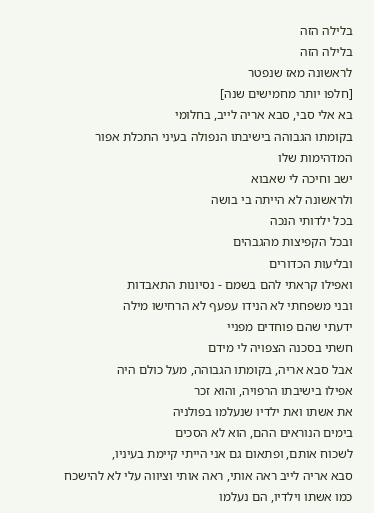בלילה הזה
בלילה הזה
לראשונה מאז שנפטר
[חלפו יותר מחמישים שנה]
בא אלי סבי, סבא אריה לייב, בחלומי
בקומתו הגבוהה בישיבתו הנפולה בעיני התכלת אפור המדהימות שלו
ישב וחיכה לי שאבוא
ולראשונה לא הייתה בי בושה
בכל ילדותי הנכה
ובכל הקפיצות מהגבהים
ובליעות הכדורים
ואפילו קראתי להם בשמם - נסיונות התאבדות
ובני משפחתי לא הנידו עפעף לא הרחישו מילה
ידעתי שהם פוחדים מפניי
חשתי בסכנה הצפויה לי מידם
אבל סבא אריה, בקומתו הגבוהה, מעל כולם היה
אפילו בישיבתו הרפויה, והוא זכר
את אשתו ואת ילדיו שנעלמו בפולניה
בימים הנוראים ההם, הוא לא הסכים
לשכוח אותם, ופתאום גם אני הייתי קיימת בעיניו,
סבא אריה לייב ראה אותי, ראה אותי וציווה עלי לא להישכח
כמו אשתו וילדיו, הם נעלמו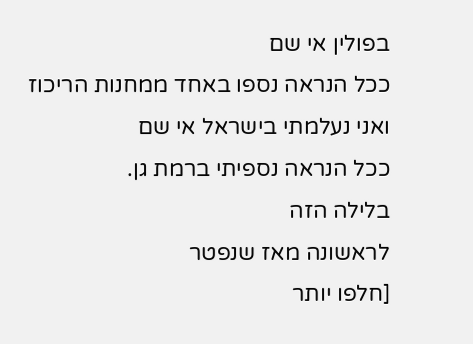בפולין אי שם
ככל הנראה נספו באחד ממחנות הריכוז
ואני נעלמתי בישראל אי שם
ככל הנראה נספיתי ברמת גן.
בלילה הזה
לראשונה מאז שנפטר
[חלפו יותר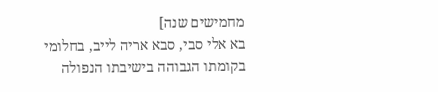מחמישים שנה]
בא אלי סבי, סבא אריה לייב, בחלומי
בקומתו הגבוהה בישיבתו הנפולה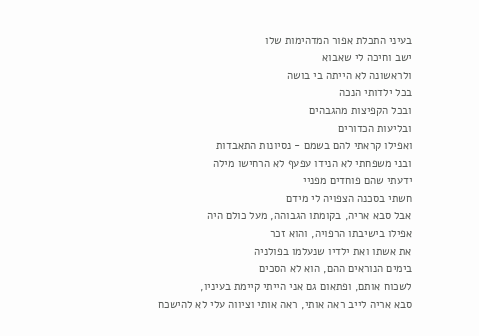בעיני התכלת אפור המדהימות שלו
ישב וחיכה לי שאבוא
ולראשונה לא הייתה בי בושה
בכל ילדותי הנכה
ובכל הקפיצות מהגבהים
ובליעות הכדורים
ואפילו קראתי להם בשמם - נסיונות התאבדות
ובני משפחתי לא הנידו עפעף לא הרחישו מילה
ידעתי שהם פוחדים מפניי
חשתי בסכנה הצפויה לי מידם
אבל סבא אריה, בקומתו הגבוהה, מעל כולם היה
אפילו בישיבתו הרפויה, והוא זכר
את אשתו ואת ילדיו שנעלמו בפולניה
בימים הנוראים ההם, הוא לא הסכים
לשכוח אותם, ופתאום גם אני הייתי קיימת בעיניו,
סבא אריה לייב ראה אותי, ראה אותי וציווה עלי לא להישכח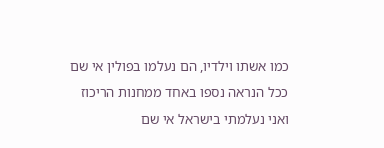כמו אשתו וילדיו, הם נעלמו בפולין אי שם
ככל הנראה נספו באחד ממחנות הריכוז
ואני נעלמתי בישראל אי שם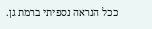ככל הנראה נספיתי ברמת גן.